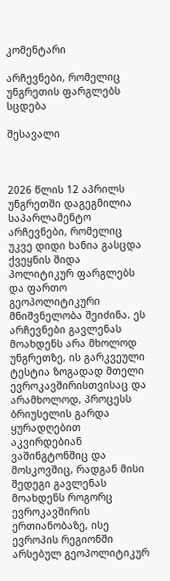კომენტარი

არჩევნები, რომელიც უნგრეთის ფარგლებს სცდება

შესავალი



2026 წლის 12 აპრილს უნგრეთში დაგეგმილია საპარლამენტო არჩევნები, რომელიც უკვე დიდი ხანია გასცდა ქვეყნის შიდა პოლიტიკურ ფარგლებს და ფართო გეოპოლიტიკური მნიშვნელობა შეიძინა. ეს არჩევნები გავლენას მოახდენს არა მხოლოდ უნგრეთზე, ის გარკვეული ტესტია ზოგადად მთელი ევროკავშირისთვისაც და არამხოლოდ, პროცესს ბრიუსელის გარდა ყურადღებით აკვირდებიან ვაშინგტონშიც და მოსკოვშიც, რადგან მისი შედეგი გავლენას მოახდენს როგორც ევროკავშირის ერთიანობაზე, ისე ევროპის რეგიონში არსებულ გეოპოლიტიკურ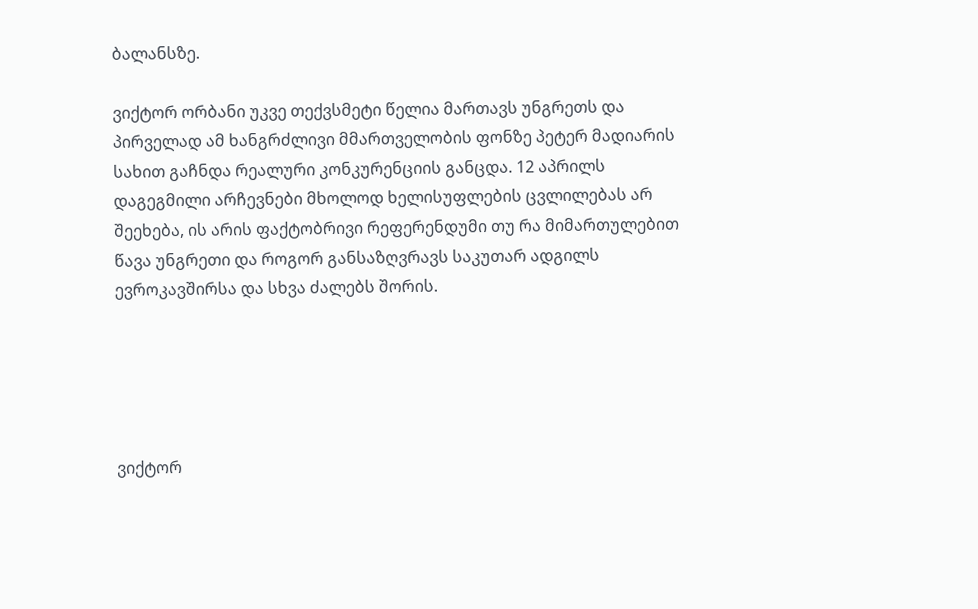ბალანსზე.

ვიქტორ ორბანი უკვე თექვსმეტი წელია მართავს უნგრეთს და პირველად ამ ხანგრძლივი მმართველობის ფონზე პეტერ მადიარის სახით გაჩნდა რეალური კონკურენციის განცდა. 12 აპრილს დაგეგმილი არჩევნები მხოლოდ ხელისუფლების ცვლილებას არ შეეხება, ის არის ფაქტობრივი რეფერენდუმი თუ რა მიმართულებით წავა უნგრეთი და როგორ განსაზღვრავს საკუთარ ადგილს ევროკავშირსა და სხვა ძალებს შორის.





ვიქტორ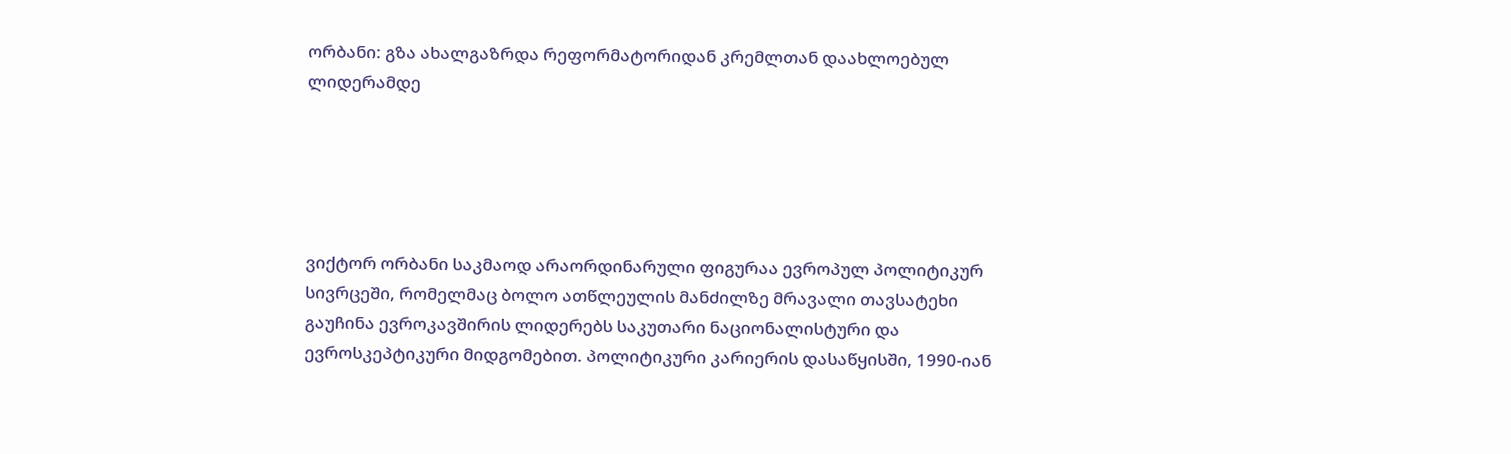ორბანი: გზა ახალგაზრდა რეფორმატორიდან კრემლთან დაახლოებულ ლიდერამდე





ვიქტორ ორბანი საკმაოდ არაორდინარული ფიგურაა ევროპულ პოლიტიკურ სივრცეში, რომელმაც ბოლო ათწლეულის მანძილზე მრავალი თავსატეხი გაუჩინა ევროკავშირის ლიდერებს საკუთარი ნაციონალისტური და ევროსკეპტიკური მიდგომებით. პოლიტიკური კარიერის დასაწყისში, 1990-იან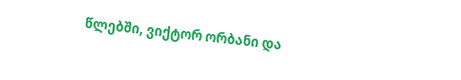წლებში, ვიქტორ ორბანი და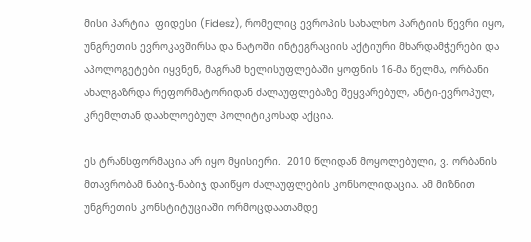მისი პარტია  ფიდესი (Fidesz), რომელიც ევროპის სახალხო პარტიის წევრი იყო, უნგრეთის ევროკავშირსა და ნატოში ინტეგრაციის აქტიური მხარდამჭერები და აპოლოგეტები იყვნენ, მაგრამ ხელისუფლებაში ყოფნის 16-მა წელმა, ორბანი ახალგაზრდა რეფორმატორიდან ძალაუფლებაზე შეყვარებულ, ანტი-ევროპულ, კრემლთან დაახლოებულ პოლიტიკოსად აქცია.

ეს ტრანსფორმაცია არ იყო მყისიერი.  2010 წლიდან მოყოლებული, ვ. ორბანის მთავრობამ ნაბიჯ-ნაბიჯ დაიწყო ძალაუფლების კონსოლიდაცია. ამ მიზნით უნგრეთის კონსტიტუციაში ორმოცდაათამდე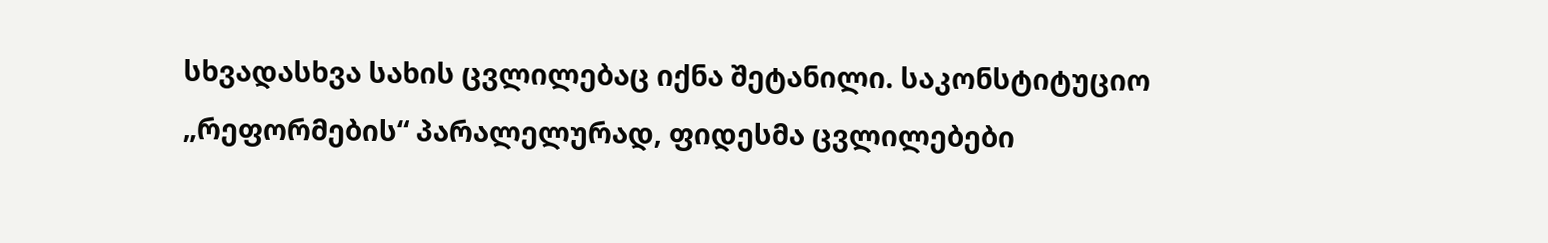სხვადასხვა სახის ცვლილებაც იქნა შეტანილი. საკონსტიტუციო „რეფორმების“ პარალელურად, ფიდესმა ცვლილებები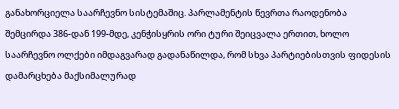განახორციელა საარჩევნო სისტემაშიც. პარლამენტის წევრთა რაოდენობა შემცირდა 386-დან 199-მდე, კენჭისყრის ორი ტური შეიცვალა ერთით, ხოლო საარჩევნო ოლქები იმდაგვარად გადანაწილდა, რომ სხვა პარტიებისთვის ფიდესის დამარცხება მაქსიმალურად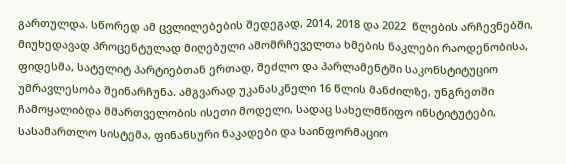გართულდა. სწორედ ამ ცვლილებების შედეგად, 2014, 2018 და 2022  წლების არჩევნებში, მიუხედავად პროცენტულად მიღებული ამომრჩეველთა ხმების ნაკლები რაოდენობისა, ფიდესმა, სატელიტ პარტიებთან ერთად, შეძლო და პარლამენტში საკონსტიტუციო უმრავლესობა შეინარჩუნა. ამგვარად უკანასკნელი 16 წლის მანძილზე, უნგრეთში ჩამოყალიბდა მმართველობის ისეთი მოდელი, სადაც სახელმწიფო ინსტიტუტები, სასამართლო სისტემა, ფინანსური ნაკადები და საინფორმაციო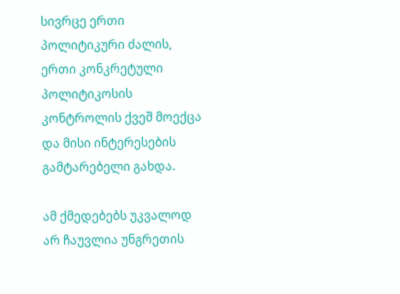სივრცე ერთი პოლიტიკური ძალის, ერთი კონკრეტული პოლიტიკოსის კონტროლის ქვეშ მოექცა და მისი ინტერესების გამტარებელი გახდა.

ამ ქმედებებს უკვალოდ არ ჩაუვლია უნგრეთის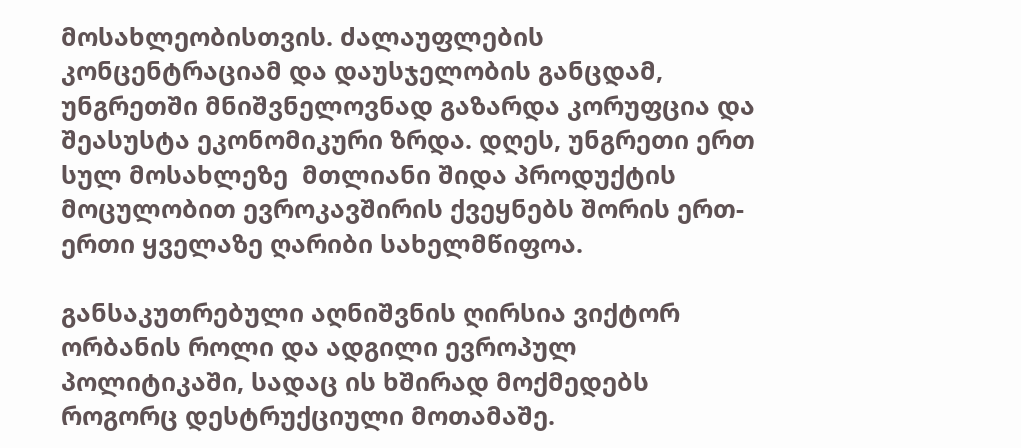მოსახლეობისთვის. ძალაუფლების  კონცენტრაციამ და დაუსჯელობის განცდამ, უნგრეთში მნიშვნელოვნად გაზარდა კორუფცია და შეასუსტა ეკონომიკური ზრდა. დღეს, უნგრეთი ერთ სულ მოსახლეზე  მთლიანი შიდა პროდუქტის მოცულობით ევროკავშირის ქვეყნებს შორის ერთ-ერთი ყველაზე ღარიბი სახელმწიფოა.

განსაკუთრებული აღნიშვნის ღირსია ვიქტორ ორბანის როლი და ადგილი ევროპულ პოლიტიკაში, სადაც ის ხშირად მოქმედებს როგორც დესტრუქციული მოთამაშე.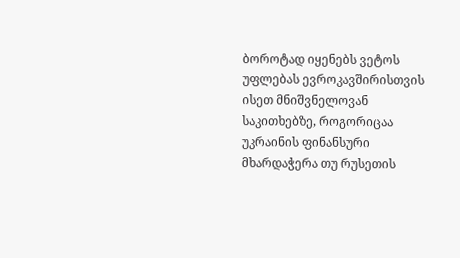ბოროტად იყენებს ვეტოს უფლებას ევროკავშირისთვის ისეთ მნიშვნელოვან საკითხებზე, როგორიცაა უკრაინის ფინანსური მხარდაჭერა თუ რუსეთის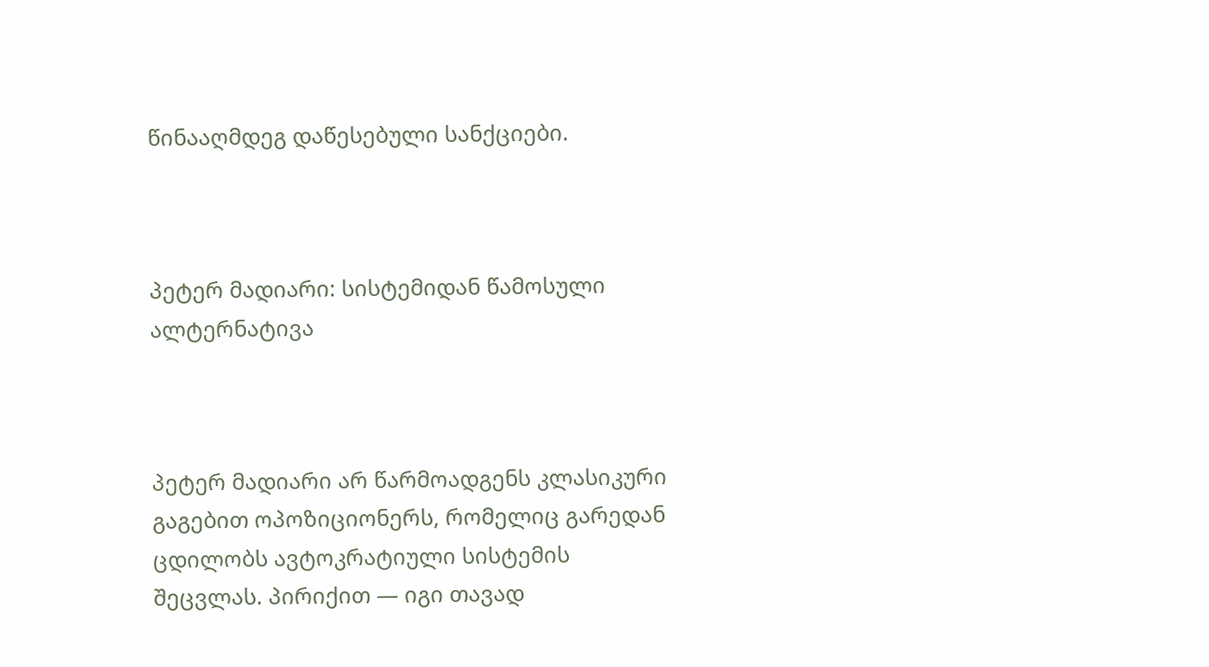წინააღმდეგ დაწესებული სანქციები.



პეტერ მადიარი: სისტემიდან წამოსული ალტერნატივა



პეტერ მადიარი არ წარმოადგენს კლასიკური გაგებით ოპოზიციონერს, რომელიც გარედან ცდილობს ავტოკრატიული სისტემის შეცვლას. პირიქით — იგი თავად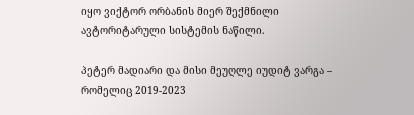იყო ვიქტორ ორბანის მიერ შექმნილი ავტორიტარული სისტემის ნაწილი.

პეტერ მადიარი და მისი მეუღლე იუდიტ ვარგა – რომელიც 2019-2023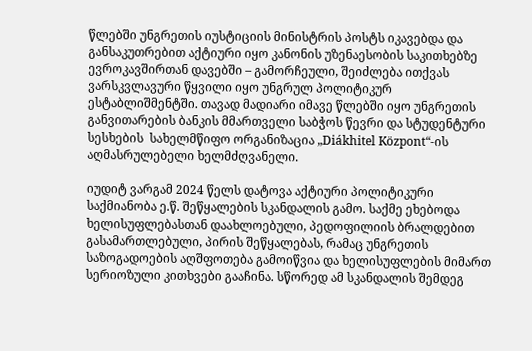წლებში უნგრეთის იუსტიციის მინისტრის პოსტს იკავებდა და განსაკუთრებით აქტიური იყო კანონის უზენაესობის საკითხებზე ევროკავშირთან დავებში – გამორჩეული, შეიძლება ითქვას  ვარსკვლავური წყვილი იყო უნგრულ პოლიტიკურ ესტაბლიშმენტში. თავად მადიარი იმავე წლებში იყო უნგრეთის განვითარების ბანკის მმართველი საბჭოს წევრი და სტუდენტური სესხების  სახელმწიფო ორგანიზაცია „Diákhitel Központ“-ის აღმასრულებელი ხელმძღვანელი.

იუდიტ ვარგამ 2024 წელს დატოვა აქტიური პოლიტიკური საქმიანობა ე.წ. შეწყალების სკანდალის გამო. საქმე ეხებოდა ხელისუფლებასთან დაახლოებული, პედოფილიის ბრალდებით გასამართლებული, პირის შეწყალებას, რამაც უნგრეთის საზოგადოების აღშფოთება გამოიწვია და ხელისუფლების მიმართ სერიოზული კითხვები გააჩინა. სწორედ ამ სკანდალის შემდეგ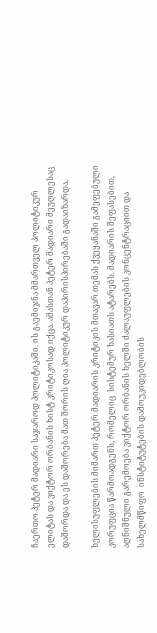ჩაერთო პეტერ მადიარი საჯაროდ პოლიტიკაში. ის გაემიჯნა მმართველ პოლიტიკურ ელიტას და ვიქტორ ორბანის ხისტ კრიტიკოსად იქცა. ამასთან პეტერ მადიარი მეუღლესაც დაშორდა და ეს დაშორება მათ შორის ღია პოლიტიკურ დაპირისპირებაში გადაიზარდა.

ხელისუფლების მიმართ პეტერ მადიარის კრიტიკის მთავარ თემას ქვეყანაში გამეფებული კორუფცია წარმოადგენს, რომელიც  სისტემურ ხასიათს ატარებს. მადიარის შეფასებით, აღნიშნული გარემოება ვიქტორ ორბანის ხელში ძალაუფლების კონცენტრაციით და სახელმწიფო  ინსტიტუტების დამოუკიდებლობის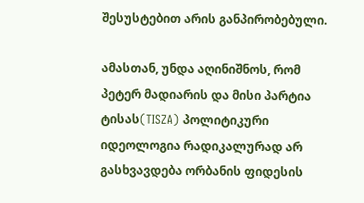შესუსტებით არის განპირობებული.

ამასთან, უნდა აღინიშნოს, რომ პეტერ მადიარის და მისი პარტია ტისას(TISZA) პოლიტიკური იდეოლოგია რადიკალურად არ გასხვავდება ორბანის ფიდესის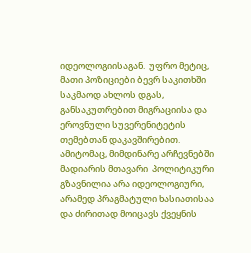იდეოლოგიისაგან.  უფრო მეტიც, მათი პოზიციები ბევრ საკითხში საკმაოდ ახლოს დგას,  განსაკუთრებით მიგრაციისა და ეროვნული სუვერენიტეტის თემებთან დაკავშირებით. ამიტომაც, მიმდინარე არჩევნებში მადიარის მთავარი  პოლიტიკური გზავნილია არა იდეოლოგიური, არამედ პრაგმატული ხასიათისაა და ძირითად მოიცავს ქვეყნის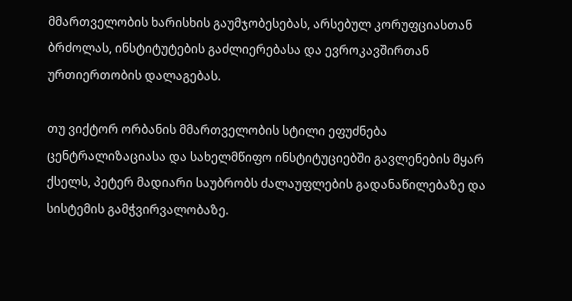მმართველობის ხარისხის გაუმჯობესებას, არსებულ კორუფციასთან ბრძოლას, ინსტიტუტების გაძლიერებასა და ევროკავშირთან ურთიერთობის დალაგებას.

თუ ვიქტორ ორბანის მმართველობის სტილი ეფუძნება ცენტრალიზაციასა და სახელმწიფო ინსტიტუციებში გავლენების მყარ ქსელს, პეტერ მადიარი საუბრობს ძალაუფლების გადანაწილებაზე და სისტემის გამჭვირვალობაზე.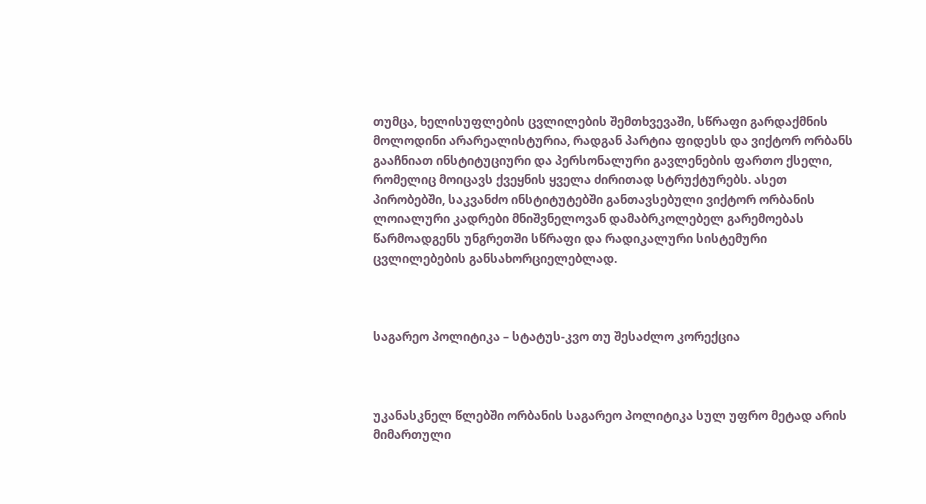თუმცა, ხელისუფლების ცვლილების შემთხვევაში, სწრაფი გარდაქმნის მოლოდინი არარეალისტურია, რადგან პარტია ფიდესს და ვიქტორ ორბანს გააჩნიათ ინსტიტუციური და პერსონალური გავლენების ფართო ქსელი, რომელიც მოიცავს ქვეყნის ყველა ძირითად სტრუქტურებს. ასეთ პირობებში, საკვანძო ინსტიტუტებში განთავსებული ვიქტორ ორბანის ლოიალური კადრები მნიშვნელოვან დამაბრკოლებელ გარემოებას წარმოადგენს უნგრეთში სწრაფი და რადიკალური სისტემური ცვლილებების განსახორციელებლად.



საგარეო პოლიტიკა – სტატუს-კვო თუ შესაძლო კორექცია



უკანასკნელ წლებში ორბანის საგარეო პოლიტიკა სულ უფრო მეტად არის მიმართული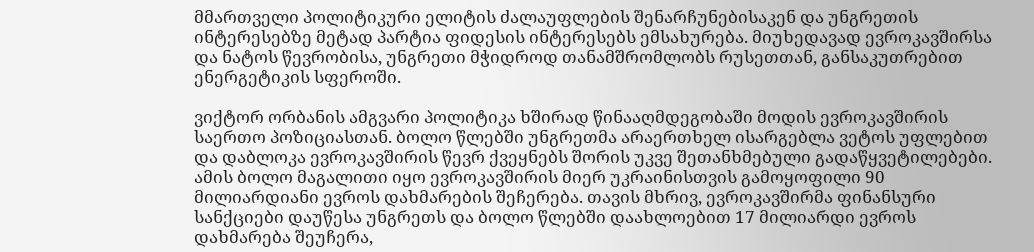მმართველი პოლიტიკური ელიტის ძალაუფლების შენარჩუნებისაკენ და უნგრეთის ინტერესებზე მეტად პარტია ფიდესის ინტერესებს ემსახურება. მიუხედავად ევროკავშირსა და ნატოს წევრობისა, უნგრეთი მჭიდროდ თანამშრომლობს რუსეთთან, განსაკუთრებით ენერგეტიკის სფეროში.

ვიქტორ ორბანის ამგვარი პოლიტიკა ხშირად წინააღმდეგობაში მოდის ევროკავშირის საერთო პოზიციასთან. ბოლო წლებში უნგრეთმა არაერთხელ ისარგებლა ვეტოს უფლებით და დაბლოკა ევროკავშირის წევრ ქვეყნებს შორის უკვე შეთანხმებული გადაწყვეტილებები. ამის ბოლო მაგალითი იყო ევროკავშირის მიერ უკრაინისთვის გამოყოფილი 90 მილიარდიანი ევროს დახმარების შეჩერება. თავის მხრივ, ევროკავშირმა ფინანსური სანქციები დაუწესა უნგრეთს და ბოლო წლებში დაახლოებით 17 მილიარდი ევროს დახმარება შეუჩერა,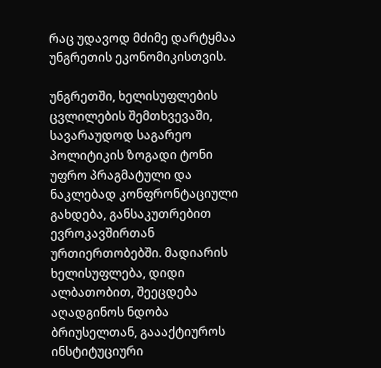რაც უდავოდ მძიმე დარტყმაა უნგრეთის ეკონომიკისთვის.

უნგრეთში, ხელისუფლების ცვლილების შემთხვევაში, სავარაუდოდ საგარეო პოლიტიკის ზოგადი ტონი უფრო პრაგმატული და ნაკლებად კონფრონტაციული გახდება, განსაკუთრებით ევროკავშირთან ურთიერთობებში. მადიარის ხელისუფლება, დიდი ალბათობით, შეეცდება აღადგინოს ნდობა ბრიუსელთან, გაააქტიუროს ინსტიტუციური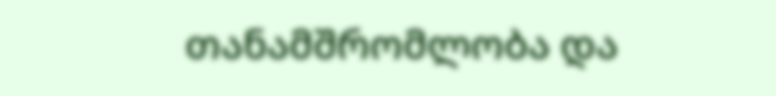თანამშრომლობა და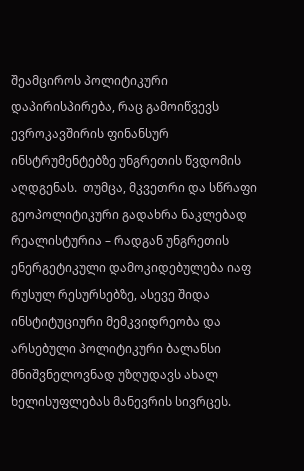შეამციროს პოლიტიკური დაპირისპირება, რაც გამოიწვევს ევროკავშირის ფინანსურ ინსტრუმენტებზე უნგრეთის წვდომის აღდგენას.  თუმცა, მკვეთრი და სწრაფი გეოპოლიტიკური გადახრა ნაკლებად რეალისტურია – რადგან უნგრეთის  ენერგეტიკული დამოკიდებულება იაფ რუსულ რესურსებზე, ასევე შიდა ინსტიტუციური მემკვიდრეობა და არსებული პოლიტიკური ბალანსი მნიშვნელოვნად უზღუდავს ახალ ხელისუფლებას მანევრის სივრცეს.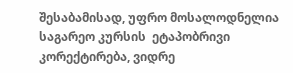შესაბამისად, უფრო მოსალოდნელია საგარეო კურსის  ეტაპობრივი კორექტირება, ვიდრე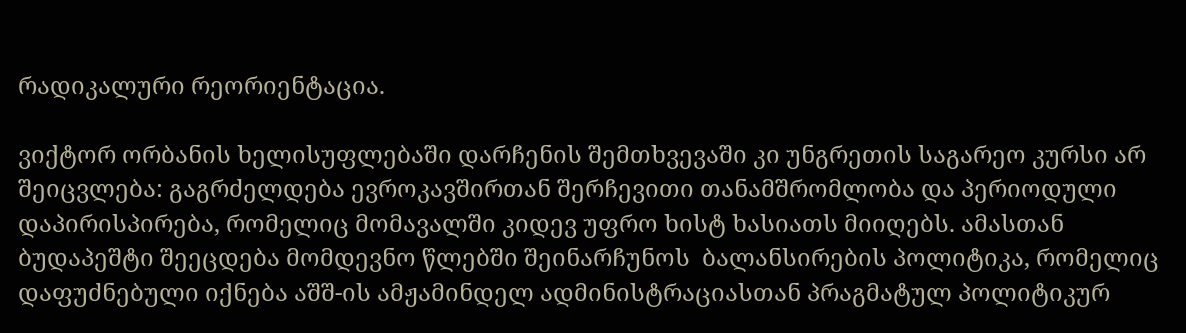რადიკალური რეორიენტაცია.

ვიქტორ ორბანის ხელისუფლებაში დარჩენის შემთხვევაში კი უნგრეთის საგარეო კურსი არ შეიცვლება: გაგრძელდება ევროკავშირთან შერჩევითი თანამშრომლობა და პერიოდული დაპირისპირება, რომელიც მომავალში კიდევ უფრო ხისტ ხასიათს მიიღებს. ამასთან ბუდაპეშტი შეეცდება მომდევნო წლებში შეინარჩუნოს  ბალანსირების პოლიტიკა, რომელიც დაფუძნებული იქნება აშშ-ის ამჟამინდელ ადმინისტრაციასთან პრაგმატულ პოლიტიკურ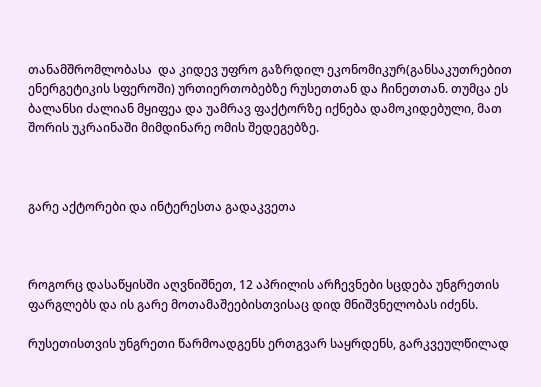თანამშრომლობასა  და კიდევ უფრო გაზრდილ ეკონომიკურ(განსაკუთრებით ენერგეტიკის სფეროში) ურთიერთობებზე რუსეთთან და ჩინეთთან. თუმცა ეს ბალანსი ძალიან მყიფეა და უამრავ ფაქტორზე იქნება დამოკიდებული, მათ შორის უკრაინაში მიმდინარე ომის შედეგებზე.



გარე აქტორები და ინტერესთა გადაკვეთა



როგორც დასაწყისში აღვნიშნეთ, 12 აპრილის არჩევნები სცდება უნგრეთის ფარგლებს და ის გარე მოთამაშეებისთვისაც დიდ მნიშვნელობას იძენს.

რუსეთისთვის უნგრეთი წარმოადგენს ერთგვარ საყრდენს, გარკვეულწილად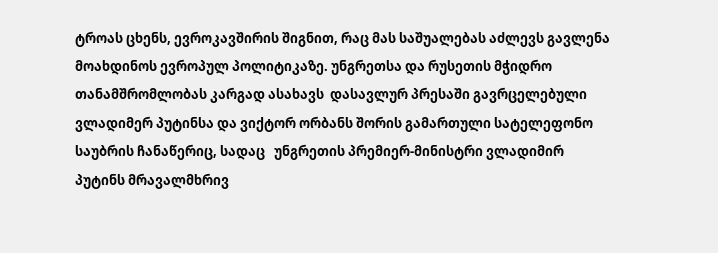ტროას ცხენს, ევროკავშირის შიგნით, რაც მას საშუალებას აძლევს გავლენა მოახდინოს ევროპულ პოლიტიკაზე. უნგრეთსა და რუსეთის მჭიდრო თანამშრომლობას კარგად ასახავს  დასავლურ პრესაში გავრცელებული ვლადიმერ პუტინსა და ვიქტორ ორბანს შორის გამართული სატელეფონო საუბრის ჩანაწერიც, სადაც   უნგრეთის პრემიერ-მინისტრი ვლადიმირ პუტინს მრავალმხრივ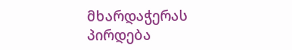მხარდაჭერას პირდება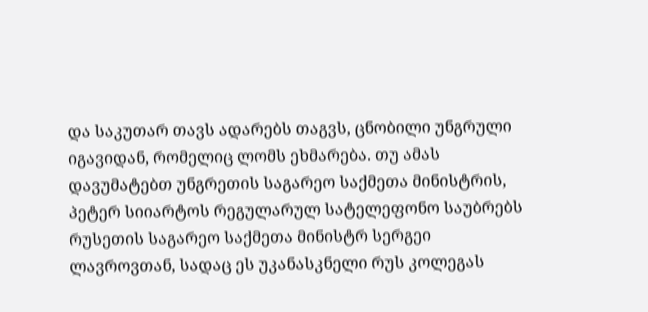და საკუთარ თავს ადარებს თაგვს, ცნობილი უნგრული იგავიდან, რომელიც ლომს ეხმარება. თუ ამას დავუმატებთ უნგრეთის საგარეო საქმეთა მინისტრის, პეტერ სიიარტოს რეგულარულ სატელეფონო საუბრებს რუსეთის საგარეო საქმეთა მინისტრ სერგეი ლავროვთან, სადაც ეს უკანასკნელი რუს კოლეგას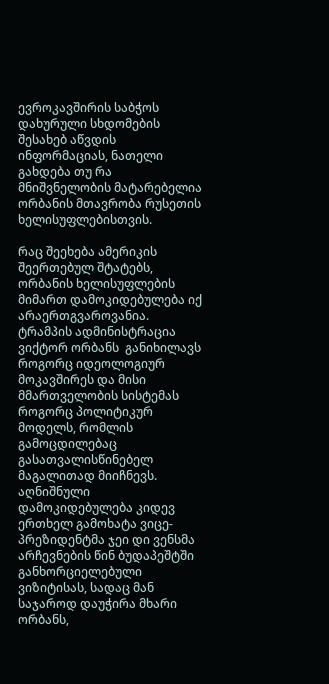ევროკავშირის საბჭოს დახურული სხდომების  შესახებ აწვდის ინფორმაციას, ნათელი გახდება თუ რა მნიშვნელობის მატარებელია ორბანის მთავრობა რუსეთის ხელისუფლებისთვის.

რაც შეეხება ამერიკის შეერთებულ შტატებს, ორბანის ხელისუფლების მიმართ დამოკიდებულება იქ არაერთგვაროვანია. ტრამპის ადმინისტრაცია ვიქტორ ორბანს  განიხილავს როგორც იდეოლოგიურ მოკავშირეს და მისი მმართველობის სისტემას როგორც პოლიტიკურ მოდელს, რომლის გამოცდილებაც გასათვალისწინებელ მაგალითად მიიჩნევს. აღნიშნული დამოკიდებულება კიდევ ერთხელ გამოხატა ვიცე-პრეზიდენტმა ჯეი დი ვენსმა არჩევნების წინ ბუდაპეშტში განხორციელებული ვიზიტისას, სადაც მან საჯაროდ დაუჭირა მხარი  ორბანს,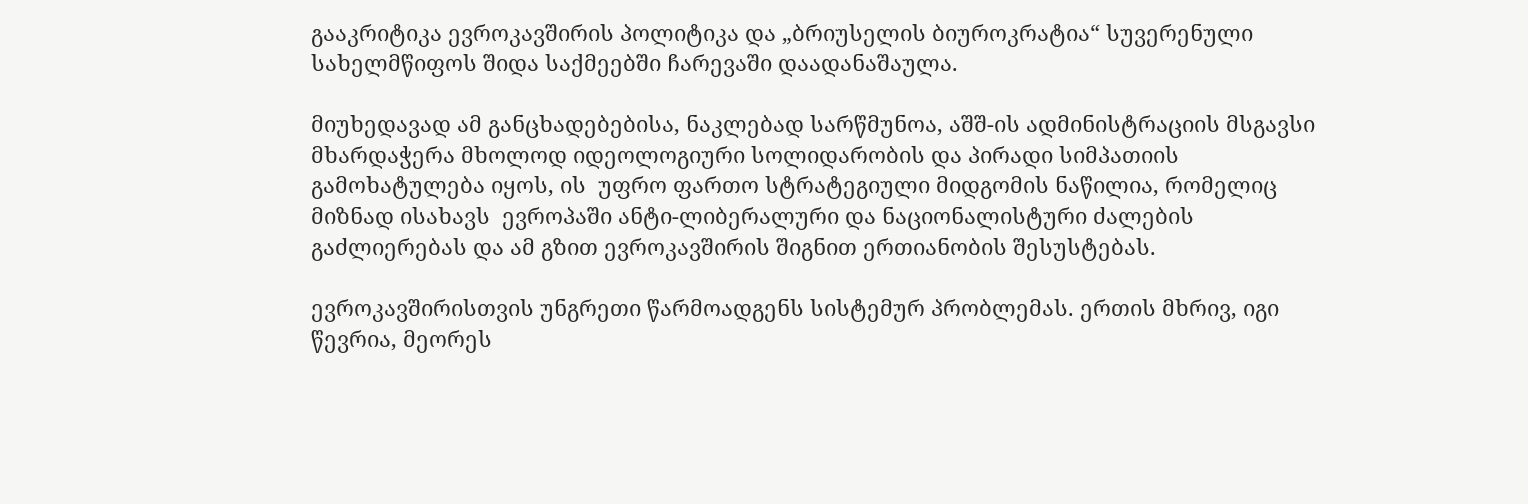გააკრიტიკა ევროკავშირის პოლიტიკა და „ბრიუსელის ბიუროკრატია“ სუვერენული სახელმწიფოს შიდა საქმეებში ჩარევაში დაადანაშაულა.

მიუხედავად ამ განცხადებებისა, ნაკლებად სარწმუნოა, აშშ-ის ადმინისტრაციის მსგავსი მხარდაჭერა მხოლოდ იდეოლოგიური სოლიდარობის და პირადი სიმპათიის გამოხატულება იყოს, ის  უფრო ფართო სტრატეგიული მიდგომის ნაწილია, რომელიც მიზნად ისახავს  ევროპაში ანტი-ლიბერალური და ნაციონალისტური ძალების გაძლიერებას და ამ გზით ევროკავშირის შიგნით ერთიანობის შესუსტებას.

ევროკავშირისთვის უნგრეთი წარმოადგენს სისტემურ პრობლემას. ერთის მხრივ, იგი წევრია, მეორეს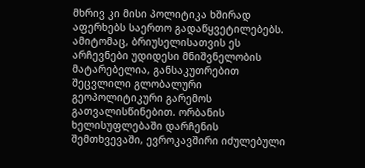მხრივ კი მისი პოლიტიკა ხშირად აფერხებს საერთო გადაწყვეტილებებს. ამიტომაც, ბრიუსელისათვის ეს არჩევნები უდიდესი მნიშვნელობის მატარებელია, განსაკუთრებით შეცვლილი გლობალური გეოპოლიტიკური გარემოს გათვალისწინებით. ორბანის ხელისუფლებაში დარჩენის შემთხვევაში, ევროკავშირი იძულებული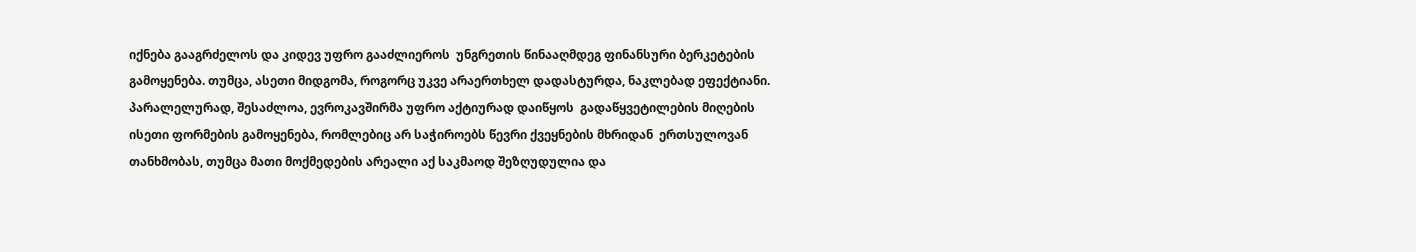იქნება გააგრძელოს და კიდევ უფრო გააძლიეროს  უნგრეთის წინააღმდეგ ფინანსური ბერკეტების გამოყენება. თუმცა, ასეთი მიდგომა, როგორც უკვე არაერთხელ დადასტურდა, ნაკლებად ეფექტიანი. პარალელურად, შესაძლოა, ევროკავშირმა უფრო აქტიურად დაიწყოს  გადაწყვეტილების მიღების ისეთი ფორმების გამოყენება, რომლებიც არ საჭიროებს წევრი ქვეყნების მხრიდან  ერთსულოვან თანხმობას, თუმცა მათი მოქმედების არეალი აქ საკმაოდ შეზღუდულია და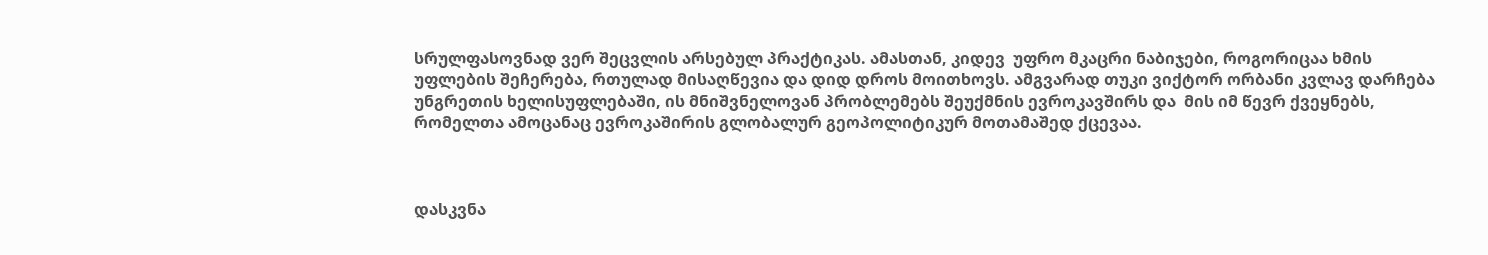სრულფასოვნად ვერ შეცვლის არსებულ პრაქტიკას. ამასთან, კიდევ  უფრო მკაცრი ნაბიჯები, როგორიცაა ხმის უფლების შეჩერება, რთულად მისაღწევია და დიდ დროს მოითხოვს. ამგვარად თუკი ვიქტორ ორბანი კვლავ დარჩება უნგრეთის ხელისუფლებაში, ის მნიშვნელოვან პრობლემებს შეუქმნის ევროკავშირს და  მის იმ წევრ ქვეყნებს, რომელთა ამოცანაც ევროკაშირის გლობალურ გეოპოლიტიკურ მოთამაშედ ქცევაა.



დასკვნა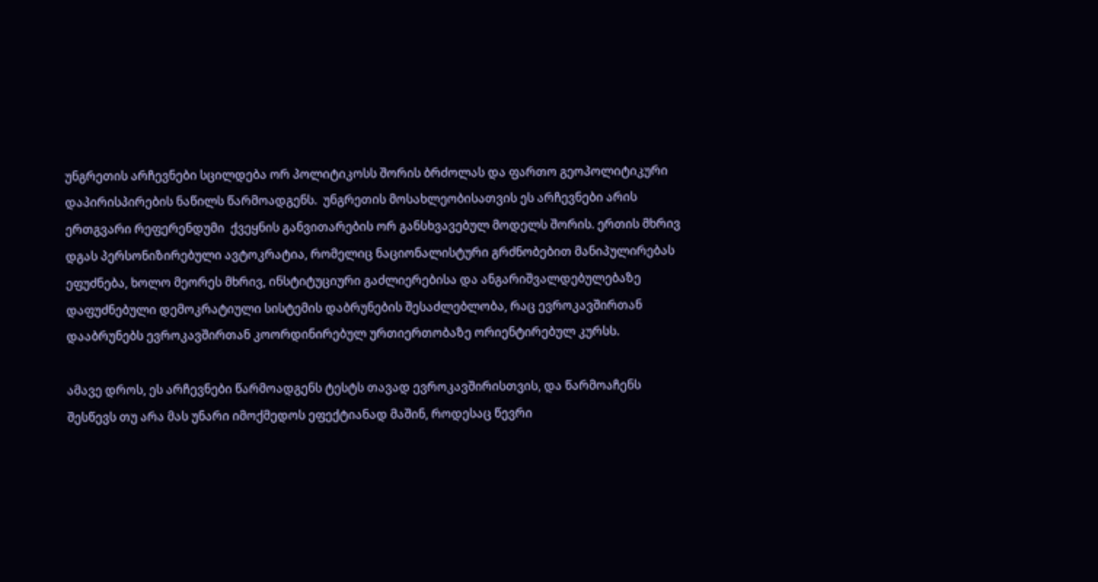უნგრეთის არჩევნები სცილდება ორ პოლიტიკოსს შორის ბრძოლას და ფართო გეოპოლიტიკური დაპირისპირების ნაწილს წარმოადგენს.  უნგრეთის მოსახლეობისათვის ეს არჩევნები არის ერთგვარი რეფერენდუმი  ქვეყნის განვითარების ორ განსხვავებულ მოდელს შორის. ერთის მხრივ დგას პერსონიზირებული ავტოკრატია, რომელიც ნაციონალისტური გრძნობებით მანიპულირებას ეფუძნება, ხოლო მეორეს მხრივ, ინსტიტუციური გაძლიერებისა და ანგარიშვალდებულებაზე დაფუძნებული დემოკრატიული სისტემის დაბრუნების შესაძლებლობა, რაც ევროკავშირთან დააბრუნებს ევროკავშირთან კოორდინირებულ ურთიერთობაზე ორიენტირებულ კურსს.

ამავე დროს, ეს არჩევნები წარმოადგენს ტესტს თავად ევროკავშირისთვის, და წარმოაჩენს შესწევს თუ არა მას უნარი იმოქმედოს ეფექტიანად მაშინ, როდესაც წევრი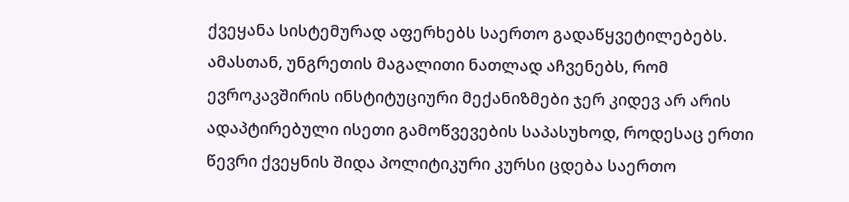ქვეყანა სისტემურად აფერხებს საერთო გადაწყვეტილებებს. ამასთან, უნგრეთის მაგალითი ნათლად აჩვენებს, რომ ევროკავშირის ინსტიტუციური მექანიზმები ჯერ კიდევ არ არის ადაპტირებული ისეთი გამოწვევების საპასუხოდ, როდესაც ერთი წევრი ქვეყნის შიდა პოლიტიკური კურსი ცდება საერთო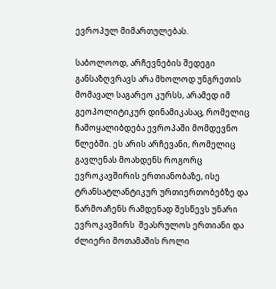ევროპულ მიმართულებას.

საბოლოოდ, არჩევნების შედეგი განსაზღვრავს არა მხოლოდ უნგრეთის მომავალ საგარეო კურსს, არამედ იმ გეოპოლიტიკურ დინამიკასაც, რომელიც ჩამოყალიბდება ევროპაში მომდევნო წლებში. ეს არის არჩევანი, რომელიც გავლენას მოახდენს როგორც ევროკავშირის ერთიანობაზე, ისე ტრანსატლანტიკურ ურთიერთობებზე და წარმოაჩენს რამდენად შესწევს უნარი ევროკავშირს  შეასრულოს ერთიანი და ძლიერი მოთამაშის როლი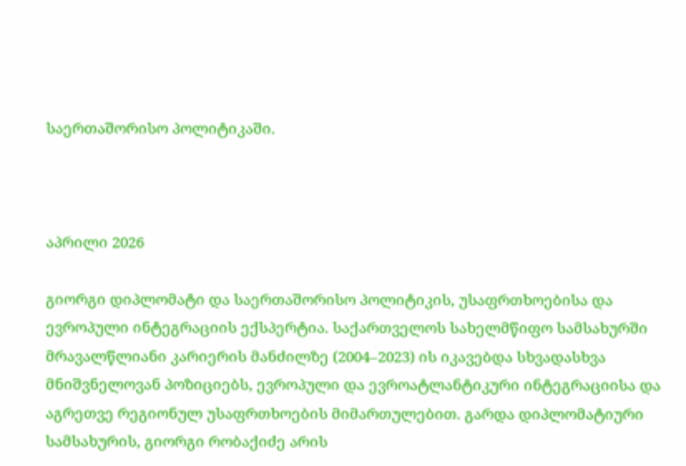საერთაშორისო პოლიტიკაში.



აპრილი 2026

გიორგი დიპლომატი და საერთაშორისო პოლიტიკის, უსაფრთხოებისა და ევროპული ინტეგრაციის ექსპერტია. საქართველოს სახელმწიფო სამსახურში მრავალწლიანი კარიერის მანძილზე (2004–2023) ის იკავებდა სხვადასხვა მნიშვნელოვან პოზიციებს, ევროპული და ევროატლანტიკური ინტეგრაციისა და აგრეთვე რეგიონულ უსაფრთხოების მიმართულებით. გარდა დიპლომატიური სამსახურის, გიორგი რობაქიძე არის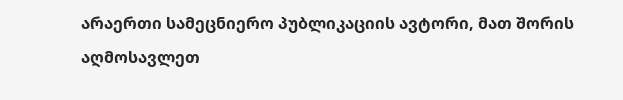არაერთი სამეცნიერო პუბლიკაციის ავტორი, მათ შორის აღმოსავლეთ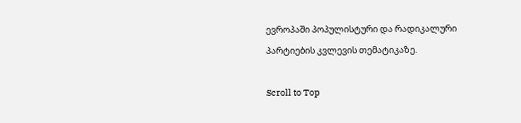ევროპაში პოპულისტური და რადიკალური პარტიების კვლევის თემატიკაზე.

Scroll to Top